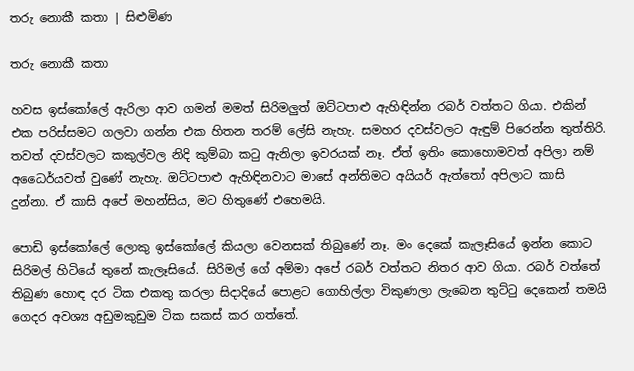තරු නොකී කතා | සිළුමිණ

තරු නොකී කතා

හවස ඉස්කෝලේ ඇරිලා ආව ගමන් මමත් සිරිමලුත් ඔට්ටපාළු ඇහිඳින්න රබර් වත්තට ගියා. එකින් එක පරිස්සමට ගලවා ගන්න එක හිතන තරම් ලේසි නැහැ. සමහර දවස්වලට ඇඳුම් පිරෙන්න තුත්තිරි. තවත් දවස්වලට කකුල්වල නිදි කුම්බා කටු ඇනිලා ඉවරයක් නෑ. ඒත් ඉතිං කොහොමවත් අපිලා නම් අධෛර්යවත් වුණේ නැහැ. ඔට්ටපාළු ඇහිඳිනවාට මාසේ අන්තිමට අයියර් ඇත්තෝ අපිලාට කාසි දුන්නා. ඒ කාසි අපේ මහන්සිය, මට හිතුණේ එහෙමයි.

පොඩි ඉස්කෝලේ ලොකු ඉස්කෝලේ කියලා වෙනසක් තිබුණේ නෑ. මං දෙකේ කැලෑසියේ ඉන්න කොට සිරිමල් හිටියේ තුනේ කැලෑසියේ. සිරිමල් ගේ අම්මා අපේ රබර් වත්තට නිතර ආව ගියා. රබර් වත්තේ තිබුණ හොඳ දර ටික එකතු කරලා සිදාදියේ පොළට ගොහිල්ලා විකුණලා ලැබෙන තුට්ටු දෙකෙන් තමයි ගෙදර අවශ්‍ය අඩුමකුඩුම ටික සකස් කර ගත්තේ.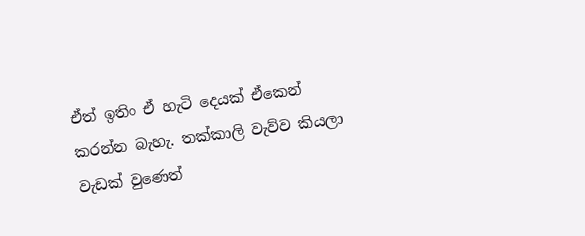ඒත් ඉතිං ඒ හැටි දෙයක් ඒකෙන් කරන්න බැහැ. තක්කාලි වැව්ව කියලා වැඩක් වුණෙත්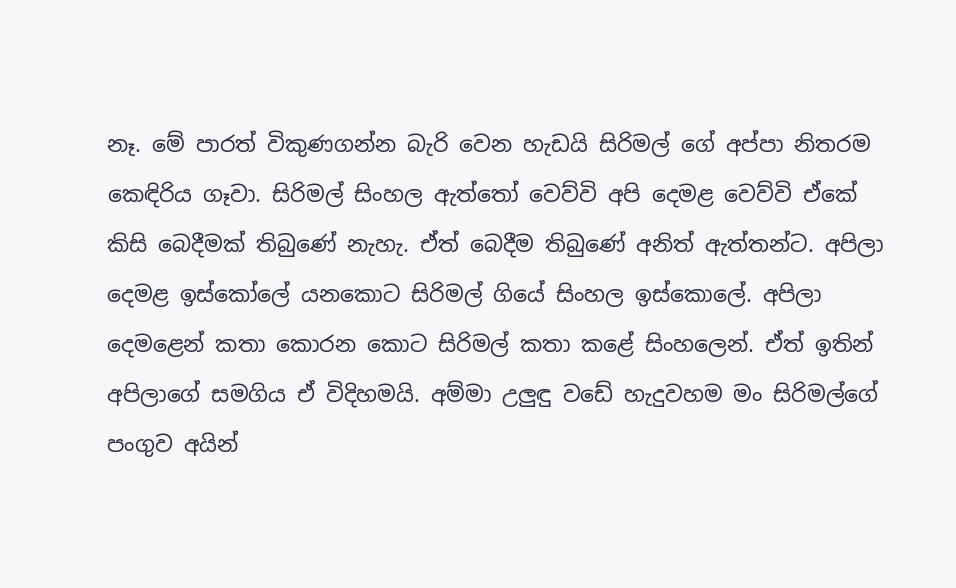නෑ. මේ පාරත් විකුණගන්න බැරි වෙන හැඩයි සිරිමල් ගේ අප්පා නිතරම කෙඳිරිය ගෑවා. සිරිමල් සිංහල ඇත්තෝ වෙව්වි අපි දෙමළ වෙව්වි ඒකේ කිසි බෙදීමක් තිබුණේ නැහැ. ඒත් බෙදීම තිබුණේ අනිත් ඇත්තන්ට. අපිලා දෙමළ ඉස්කෝලේ යනකොට සිරිමල් ගියේ සිංහල ඉස්කොලේ. අපිලා දෙමළෙන් කතා කොරන කොට සිරිමල් කතා කළේ සිංහලෙන්. ඒත් ඉතින් අපිලාගේ සමගිය ඒ විදිහමයි. අම්මා උලුඳු වඩේ හැදුවහම මං සිරිමල්ගේ පංගුව අයින්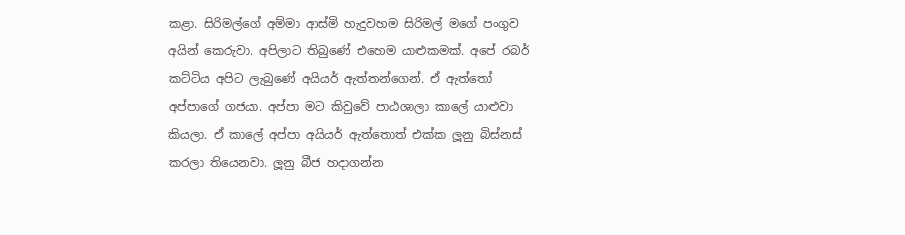කළා. සිරිමල්ගේ අම්මා ආස්මි හැදුවහම සිරිමල් මගේ පංගුව අයින් කෙරුවා. අපිලාට තිබුණේ එහෙම යාළුකමක්. අපේ රබර් කට්ටිය අපිට ලැබුණේ අයියර් ඇත්තන්ගෙන්. ඒ ඇත්තෝ අප්පාගේ ගජයා. අප්පා මට කිවුවේ පාඨශාලා කාලේ යාළුවා කියලා. ඒ කාලේ අප්පා අයියර් ඇත්තොත් එක්ක ලූනු බිස්නස් කරලා තියෙනවා. ලූනු බීජ හදාගන්න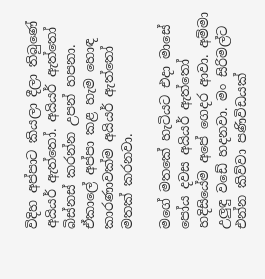විදිහ අප්පාට කියලා දීලා තිබුණේ අයියර් ඇත්තෝ. අයියර් ඇත්තෝ බිස්නස් කරන්න උපන් හපනා. ඒකාලේ අප්පා කළ හැම හොඳ කාරණාවක්ම අයියර් ඇත්තෝ මතක් කරනවා.

මගේ මතකේ හැටියට එදා මාසේ පෝය දවස අයියර් ඇත්තෝ හදිසියේම අපේ ගෙදර ආවා. අම්මා උලුඳු වඩේ හදනවා. මං සිරිමල්ට එන්න කිව්වා පණිවිඩයක්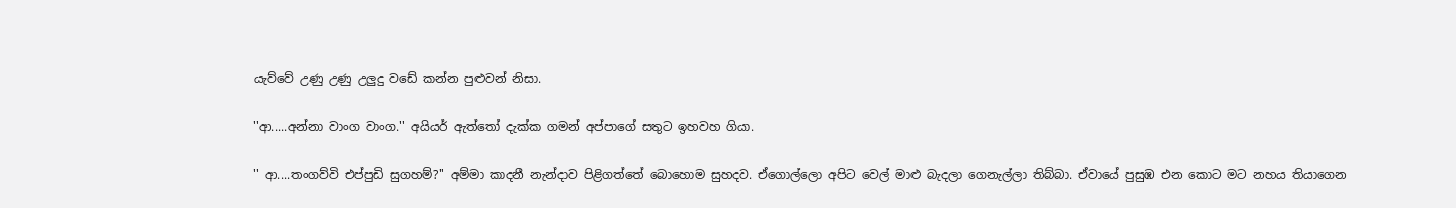යැව්වේ උණු උණු උලුදු වඩේ කන්න පුළුවන් නිසා.

''ආ.....අන්නා වාංග වාංග.'' අයියර් ඇත්තෝ දැක්ක ගමන් අප්පාගේ සතුට ඉහවහ ගියා.

'' ආ....තංගව්වි එප්පුඩි සුගහම්?'' අම්මා කාදනී නැන්දාව පිළිගත්තේ බොහොම සුහදව. ඒගොල්ලො අපිට වෙල් මාළු බැදලා ගෙනැල්ලා තිබ්බා. ඒවායේ පුසුඹ එන කොට මට නහය තියාගෙන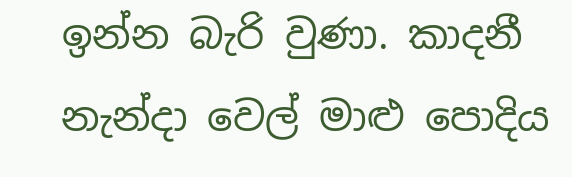ඉන්න බැරි වුණා. කාදනී නැන්දා වෙල් මාළු පොදිය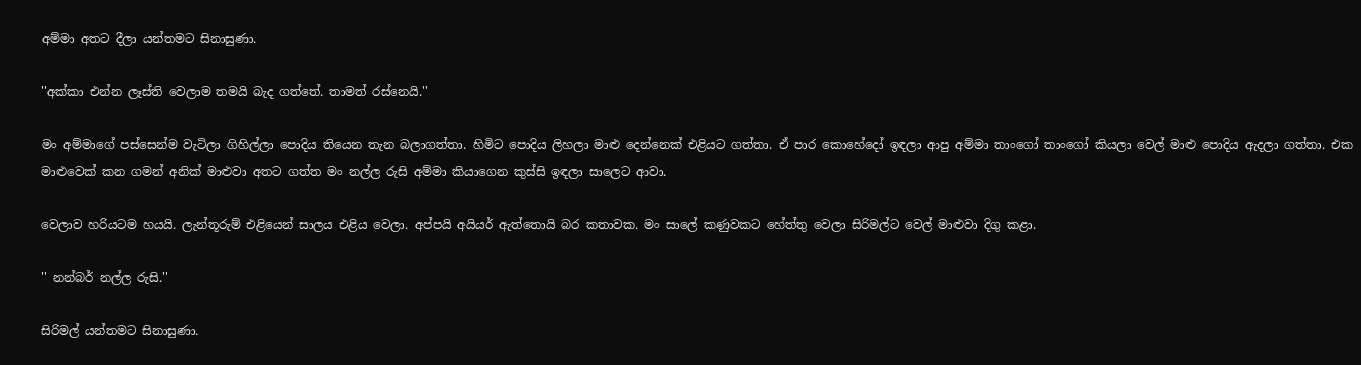අම්මා අතට දීලා යන්තමට සිනාසුණා.

''අක්කා එන්න ලෑස්ති වෙලාම තමයි බැද ගත්තේ. තාමත් රස්නෙයි.''

මං අම්මාගේ පස්සෙන්ම වැටිලා ගිහිල්ලා පොදිය තියෙන තැන බලාගත්තා. හිමිට පොදිය ලිහලා මාළු දෙන්නෙක් එළියට ගත්තා. ඒ පාර කොහේදෝ ඉඳලා ආපු අම්මා තාංගෝ තාංගෝ කියලා වෙල් මාළු පොදිය ඇදලා ගත්තා. එක මාළුවෙක් කන ගමන් අනික් මාළුවා අතට ගත්ත මං නල්ල රුසි අම්මා කියාගෙන කුස්සි ඉඳලා සාලෙට ආවා.

වෙලාව හරියටම හයයි. ලැන්තූරුම් එළියෙන් සාලය එළිය වෙලා. අප්පයි අයියර් ඇත්තොයි බර කතාවක. මං සාලේ කණුවකට හේත්තු වෙලා සිරිමල්ට වෙල් මාළුවා දිගු කළා.

'' නන්බර් නල්ල රුසි.''

සිරිමල් යන්තමට සිනාසුණා.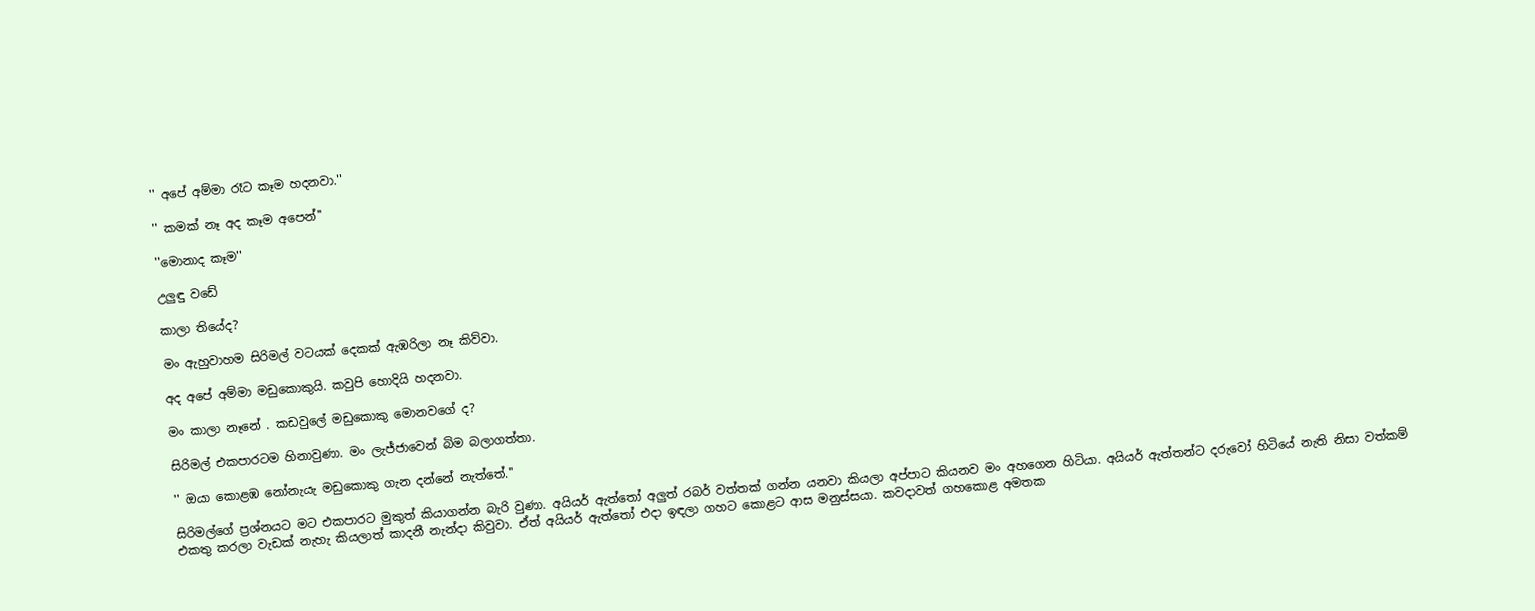'' අපේ අම්මා රෑට කෑම හදනවා.''

'' කමක් නෑ අද කෑම අපෙන්''

''මොනාද කෑම''

උලුඳු වඩේ

කාලා තියේද?

මං ඇහුවාහම සිරිමල් වටයක් දෙකක් ඇඹරිලා නෑ කිව්වා.

අද අපේ අම්මා මඩුකොකුයි. කවුපි හොදියි හදනවා.

මං කාලා නෑනේ . කඩවුලේ මඩුකොකු මොනවගේ ද?

සිරිමල් එකපාරටම හිනාවුණා. මං ලැජ්ජාවෙන් බිම බලාගත්තා.

'' ඔයා කොළඹ ‍නෝනැයැ මඩුකොකු ගැන දන්නේ නැත්තේ.''

සිරිමල්ගේ ප්‍රශ්නයට මට එකපාරට මුකුත් කියාගන්න බැරි වුණා. අයියර් ඇත්තෝ අලුත් රබර් වත්තක් ගන්න යනවා කියලා අප්පාට කියනව මං අහගෙන හිටියා. අයියර් ඇත්තන්ට දරුවෝ හිටියේ නැති නිසා වත්කම් එකතු කරලා වැඩක් නැහැ කියලාත් කාදනී නැන්දා කිවුවා. ඒත් අයියර් ඇත්තෝ එදා ඉඳලා ගහට කොළට ආස මනුස්සයා. කවදාවත් ගහකොළ අමතක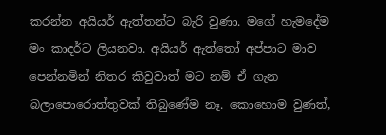කරන්න අයියර් ඇත්තන්ට බැරි වුණා. මගේ හැමදේම මං කාදර්ට ලියනවා. අයියර් ඇත්තෝ අප්පාට මාව පෙන්නමින් නිතර කිවුවාත් මට නම් ඒ ගැන බලාපොරොත්තුවක් තිබුණේම නෑ. කොහොම වුණත්,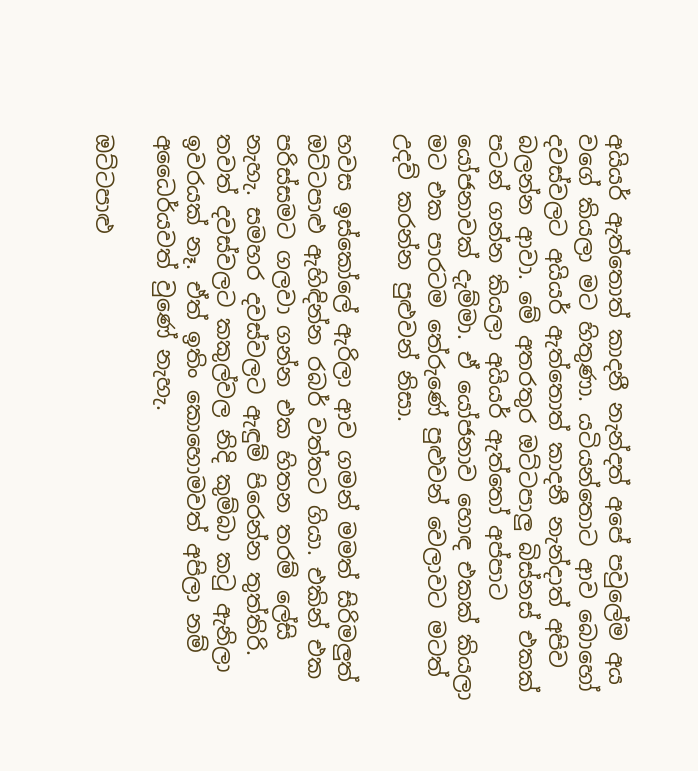අයියර් ඇත්තොත් කාදනී නැන්දත් අපේ පවුලේම අය වගේ කියලා මට හිතුණා. යටියන්තොට ආව බොහෝ දවස්වලට අයියර් ඇත්තොත් කාදනී නැන්දාත් අපිව බලන්න ආවා. මේ අතරතුර ඔට්ටපාලු බිස්නස් එකක් පටන් ගන්න කියලා අයියර් ඇත්තෝ අප්පාට යෝජනාවක් දැම්මා. ඒ යෝජනාව හොඳ එකක් කියලා මට එක පාරටම තේරුණේ පුළුවන් වෙලාවට මටත් උදව් කරන්න පුළුවන් නිසා.

හවස ඉස්කෝලේ ඇරිලා ආව ගමන් මමත් සිරිමලුත් ඔට්ටපාළු ඇහිඳින්න රබර් වත්තට ගියා. එකින් එක පරිස්සමට ගලවා ගන්න එක හිතන තරම් ලේසි නැහැ. සමහර දවස්වලට ඇඳුම් පිරෙන්න තුත්තිරි. තවත් දවස්වලට කකුල්වල නිදි කුම්බා කටු ඇනිලා ඉවරයක් නෑ. ඒත් ඉතිං කොහොමවත් අපිලා නම් අධෛර්යවත් වුණේ නැහැ.

ඔට්ටපාළු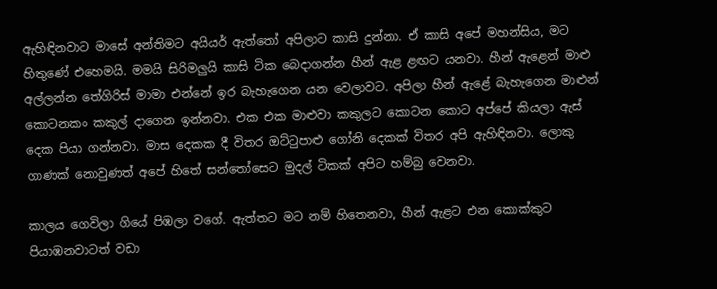ඇහිඳිනවාට මාසේ අන්තිමට අයියර් ඇත්තෝ අපිලාට කාසි දුන්නා. ඒ කාසි අපේ මහන්සිය, මට හිතුණේ එහෙමයි. මමයි සිරිමලුයි කාසි ටික බෙදාගන්න හීන් ඇළ ළඟට යනවා. හීන් ඇළෙන් මාළු අල්ලන්න තේගිරිස් මාමා එන්නේ ඉර බැහැගෙන යන වෙලාවට. අපිලා හීන් ඇළේ බැහැගෙන මාළුන් කොටනකං කකුල් දාගෙන ඉන්නවා. එක එක මාළුවා කකුලට කොටන කොට අප්පේ කියලා ඇස් දෙක පියා ගන්නවා. මාස දෙකක දී විතර ඔට්ටුපාළු ගෝනි දෙකක් විතර අපි ඇහිඳිනවා. ලොකු ගාණක් නොවුණත් අපේ හිතේ සන්තෝසෙට මුදල් ටිකක් අපිට හම්බු වෙනවා.

කාලය ගෙවිලා ගියේ පිඹලා වගේ. ඇත්තට මට නම් හිතෙනවා, හීන් ඇළට එන කොක්කුට පියාඹනවාටත් වඩා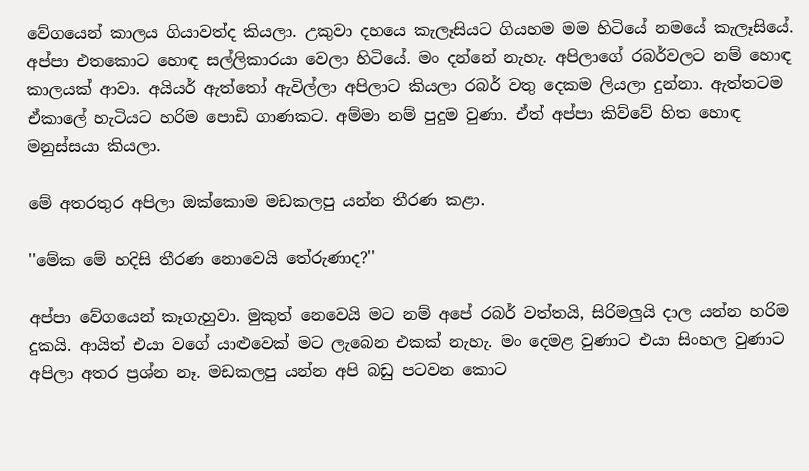වේගයෙන් කාලය ගියාවත්ද කියලා. උකුවා දහයෙ කැලෑසියට ගියහම මම හිටියේ නමයේ කැලෑසියේ. අප්පා එතකොට හොඳ සල්ලිකාරයා වෙලා හිටියේ. මං දන්නේ නැහැ. අපිලාගේ රබර්වලට නම් හොඳ කාලයක් ආවා. අයියර් ඇත්තෝ ඇවිල්ලා අපිලාට කියලා රබර් වතු දෙකම ලියලා දුන්නා. ඇත්තටම ඒකාලේ හැටියට හරිම පොඩි ගාණකට. අම්මා නම් පුදුම වුණා. ඒත් අප්පා කිව්වේ හිත හොඳ මනුස්සයා කියලා.

මේ අතරතුර අපිලා ඔක්කොම මඩකලපු යන්න තීරණ කළා.

''මේක මේ හදිසි තීරණ නොවෙයි තේරුණාද?''

අප්පා වේගයෙන් කෑගැහුවා. මුකුත් නෙවෙයි මට නම් අපේ රබර් වත්තයි, සිරිමලුයි දාල යන්න හරිම දුකයි. ආයිත් එයා වගේ යාළුවෙක් මට ලැබෙන එකක් නැහැ. මං දෙමළ වුණාට එයා සිංහල වුණාට අපිලා අතර ප්‍රශ්න නෑ. මඩකලපු යන්න අපි බඩු පටවන කොට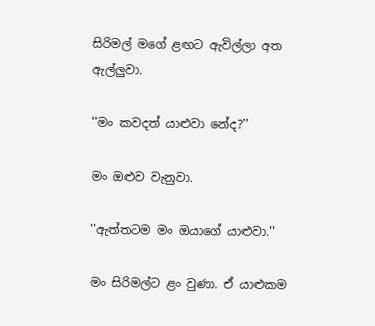සිරිමල් මගේ ළඟට ඇවිල්ලා අත ඇල්ලුවා.

''මං කවදත් යාළුවා නේද?''

මං ඔළුව වැනුවා.

''ඇත්තටම මං ඔයාගේ යාළුවා.''

මං සිරිමල්ට ළං වුණා. ඒ යාළුකම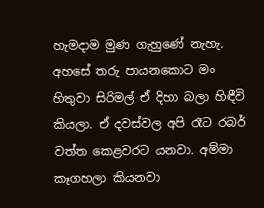හැමදාම මුණ ගැහුණේ නැහැ. අහසේ තරු පායනකොට මං හිතුවා සිරිමල් ඒ දිහා බලා හිඳීවි කියලා. ඒ දවස්වල අපි රෑට රබර් වත්ත කෙළවරට යනවා. අම්මා කෑගහලා කියනවා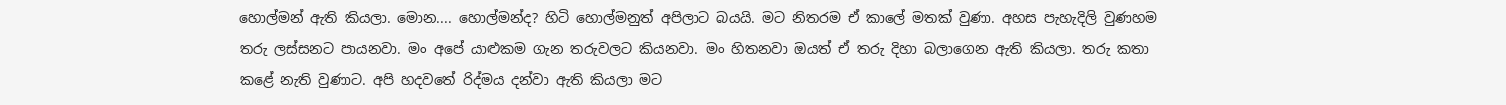හොල්මන් ඇති කියලා. මොන.... හොල්මන්ද? හිටි හොල්මනුත් අපිලාට බයයි. මට නිතරම ඒ කාලේ මතක් වුණා. අහස පැහැදිලි වුණහම තරු ලස්සනට පායනවා. මං අපේ යාළුකම ගැන තරුවලට කියනවා. මං හිතනවා ඔයත් ඒ තරු දිහා බලාගෙන ඇති කියලා. තරු කතා කළේ නැති වුණාට. අපි හදවතේ රිද්මය දන්වා ඇති කියලා මට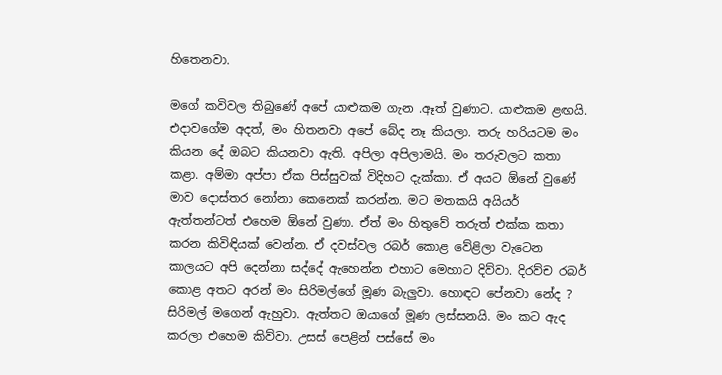හිතෙනවා.

මගේ කවිවල තිබුණේ අපේ යාළුකම ගැන .ඈත් වුණාට. යාළුකම ළඟයි. එදාවගේම අදත්, මං හිතනවා අපේ බේද නෑ කියලා. තරු හරියටම මං කියන දේ ඔබට කියනවා ඇති. අපිලා අපිලාමයි. මං තරුවලට කතා කළා. අම්මා අප්පා ඒක පිස්සුවක් විදිහට දැක්කා. ඒ අයට ඕනේ වුණේ මාව දොස්තර නෝනා කෙනෙක් කරන්න. මට මතකයි අයියර් ඇත්තන්ටත් එහෙම ඕනේ වුණා. ඒත් මං හිතුවේ තරුත් එක්ක කතා කරන කිවිඳියක් වෙන්න. ඒ දවස්වල රබර් කොළ වේළිලා වැටෙන කාලයට අපි දෙන්නා සද්දේ ඇහෙන්න එහාට මෙහාට දිව්වා. දිරව්ච රබර් කොළ අතට අරන් මං සිරිමල්ගේ මූණ බැලුවා. හොඳට පේනවා නේද ? සිරිමල් මගෙන් ඇහුවා. ඇත්තට ඔයාගේ මූණ ලස්සනයි. මං කට ඇද කරලා එහෙම කිව්වා. උසස් පෙළින් පස්සේ මං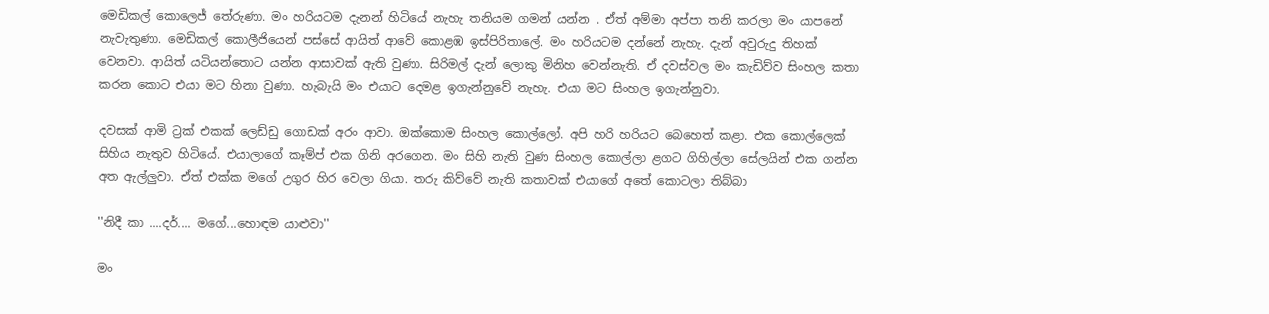මෙඩිකල් කොලෙජ් තේරුණා. මං හරියටම දැනන් හිටියේ නැහැ තනියම ගමන් යන්න . ඒත් අම්මා අප්පා තනි කරලා මං යාපනේ නැවැතුණා. මෙඩිකල් කොලීජියෙන් පස්සේ ආයිත් ආවේ කොළඹ ඉස්පිරිතාලේ. මං හරියටම දන්නේ නැහැ. දැන් අවුරුදු තිහක් වෙනවා. ආයිත් යටියන්තොට යන්න ආසාවක් ඇති වුණා. සිරිමල් දැන් ලොකු මිනිහ වෙන්නැති. ඒ දවස්වල මං කැඩිව්ව සිංහල කතා කරන කොට එයා මට හිනා වුණා. හැබැයි මං එයාට දෙමළ ඉගැන්නුවේ නැහැ. එයා මට සිංහල ඉගැන්නුවා.

දවසක් ආමි ට්‍රක් එකක් ලෙඩ්ඩු ගොඩක් අරං ආවා. ඔක්කොම සිංහල කොල්ලෝ. අපි හරි හරියට බෙහෙත් කළා. එක කොල්ලෙක් සිහිය නැතුව හිටියේ. එයාලාගේ කෑම්ප් එක ගිනි අරගෙන. මං සිහි නැති වුණ සිංහල කොල්ලා ළගට ගිහිල්ලා සේලයින් එක ගන්න අත ඇල්ලුවා. ඒත් එක්ක මගේ උගුර හිර වෙලා ගියා. තරු කිව්වේ නැති කතාවක් එයාගේ අතේ කොටලා තිබ්බා

''නිදී කා ....දර්.... මගේ...හොඳම යාළුවා''

මං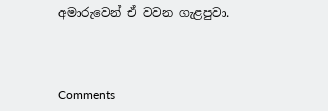අමාරුවෙන් ඒ වවන ගැළපුවා.



Comments